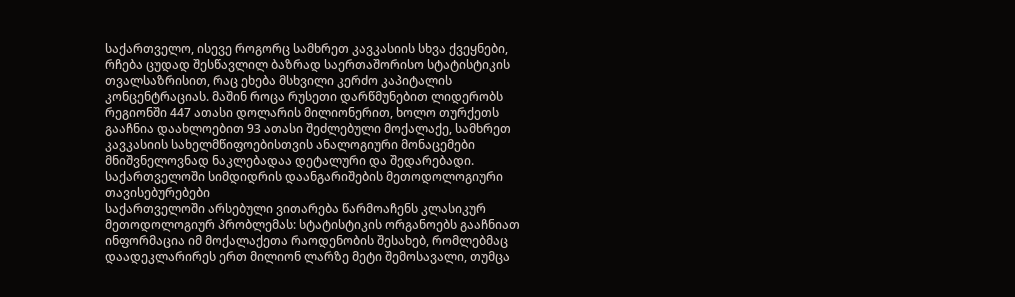საქართველო, ისევე როგორც სამხრეთ კავკასიის სხვა ქვეყნები, რჩება ცუდად შესწავლილ ბაზრად საერთაშორისო სტატისტიკის თვალსაზრისით, რაც ეხება მსხვილი კერძო კაპიტალის კონცენტრაციას. მაშინ როცა რუსეთი დარწმუნებით ლიდერობს რეგიონში 447 ათასი დოლარის მილიონერით, ხოლო თურქეთს გააჩნია დაახლოებით 93 ათასი შეძლებული მოქალაქე, სამხრეთ კავკასიის სახელმწიფოებისთვის ანალოგიური მონაცემები მნიშვნელოვნად ნაკლებადაა დეტალური და შედარებადი.
საქართველოში სიმდიდრის დაანგარიშების მეთოდოლოგიური თავისებურებები
საქართველოში არსებული ვითარება წარმოაჩენს კლასიკურ მეთოდოლოგიურ პრობლემას: სტატისტიკის ორგანოებს გააჩნიათ ინფორმაცია იმ მოქალაქეთა რაოდენობის შესახებ, რომლებმაც დაადეკლარირეს ერთ მილიონ ლარზე მეტი შემოსავალი, თუმცა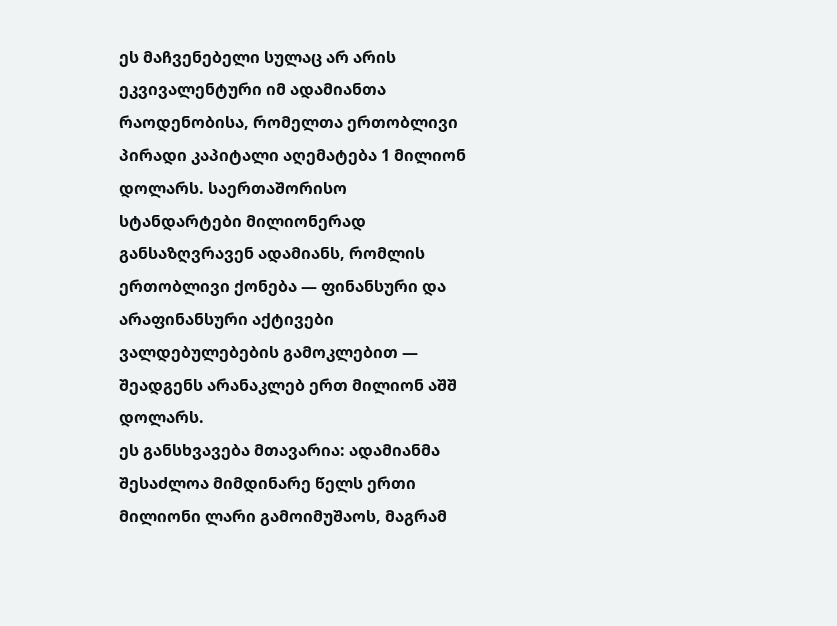ეს მაჩვენებელი სულაც არ არის ეკვივალენტური იმ ადამიანთა რაოდენობისა, რომელთა ერთობლივი პირადი კაპიტალი აღემატება 1 მილიონ დოლარს. საერთაშორისო სტანდარტები მილიონერად განსაზღვრავენ ადამიანს, რომლის ერთობლივი ქონება — ფინანსური და არაფინანსური აქტივები ვალდებულებების გამოკლებით — შეადგენს არანაკლებ ერთ მილიონ აშშ დოლარს.
ეს განსხვავება მთავარია: ადამიანმა შესაძლოა მიმდინარე წელს ერთი მილიონი ლარი გამოიმუშაოს, მაგრამ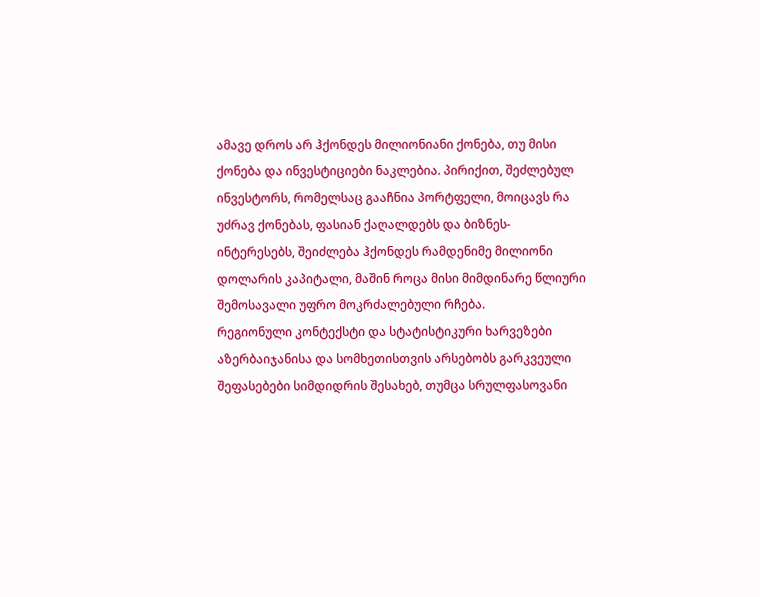ამავე დროს არ ჰქონდეს მილიონიანი ქონება, თუ მისი ქონება და ინვესტიციები ნაკლებია. პირიქით, შეძლებულ ინვესტორს, რომელსაც გააჩნია პორტფელი, მოიცავს რა უძრავ ქონებას, ფასიან ქაღალდებს და ბიზნეს-ინტერესებს, შეიძლება ჰქონდეს რამდენიმე მილიონი დოლარის კაპიტალი, მაშინ როცა მისი მიმდინარე წლიური შემოსავალი უფრო მოკრძალებული რჩება.
რეგიონული კონტექსტი და სტატისტიკური ხარვეზები
აზერბაიჯანისა და სომხეთისთვის არსებობს გარკვეული შეფასებები სიმდიდრის შესახებ, თუმცა სრულფასოვანი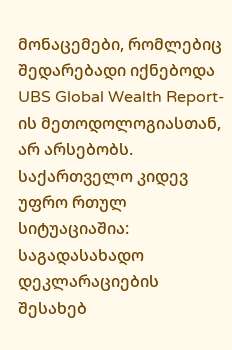მონაცემები, რომლებიც შედარებადი იქნებოდა UBS Global Wealth Report-ის მეთოდოლოგიასთან, არ არსებობს. საქართველო კიდევ უფრო რთულ სიტუაციაშია: საგადასახადო დეკლარაციების შესახებ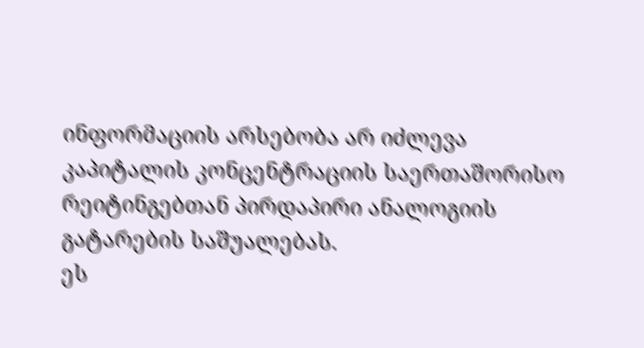ინფორმაციის არსებობა არ იძლევა კაპიტალის კონცენტრაციის საერთაშორისო რეიტინგებთან პირდაპირი ანალოგიის გატარების საშუალებას.
ეს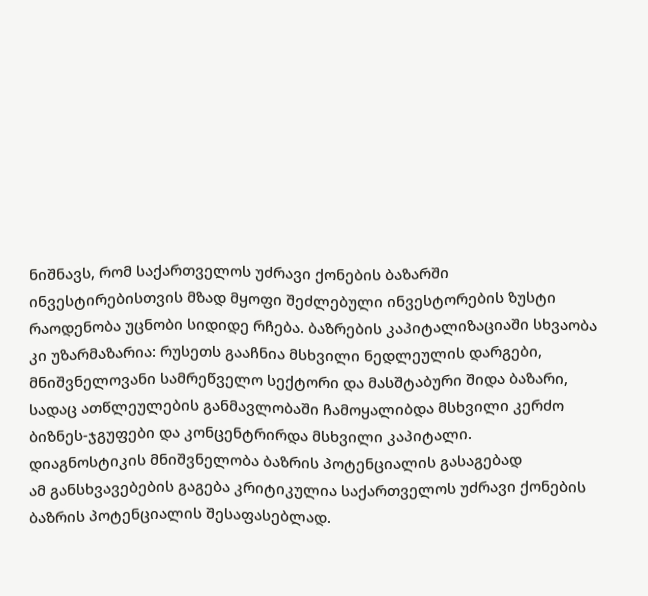ნიშნავს, რომ საქართველოს უძრავი ქონების ბაზარში ინვესტირებისთვის მზად მყოფი შეძლებული ინვესტორების ზუსტი რაოდენობა უცნობი სიდიდე რჩება. ბაზრების კაპიტალიზაციაში სხვაობა კი უზარმაზარია: რუსეთს გააჩნია მსხვილი ნედლეულის დარგები, მნიშვნელოვანი სამრეწველო სექტორი და მასშტაბური შიდა ბაზარი, სადაც ათწლეულების განმავლობაში ჩამოყალიბდა მსხვილი კერძო ბიზნეს-ჯგუფები და კონცენტრირდა მსხვილი კაპიტალი.
დიაგნოსტიკის მნიშვნელობა ბაზრის პოტენციალის გასაგებად
ამ განსხვავებების გაგება კრიტიკულია საქართველოს უძრავი ქონების ბაზრის პოტენციალის შესაფასებლად.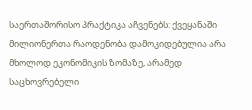საერთაშორისო პრაქტიკა აჩვენებს: ქვეყანაში მილიონერთა რაოდენობა დამოკიდებულია არა მხოლოდ ეკონომიკის ზომაზე, არამედ საცხოვრებელი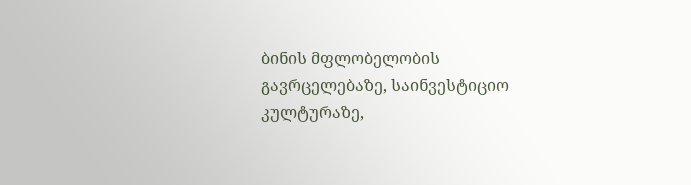ბინის მფლობელობის გავრცელებაზე, საინვესტიციო კულტურაზე,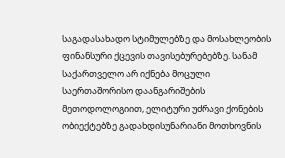საგადასახადო სტიმულებზე და მოსახლეობის ფინანსური ქცევის თავისებურებებზე. სანამ საქართველო არ იქნება მოცული საერთაშორისო დაანგარიშების მეთოდოლოგიით, ელიტური უძრავი ქონების ობიექტებზე გადახდისუნარიანი მოთხოვნის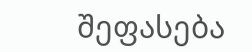შეფასება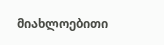მიახლოებითი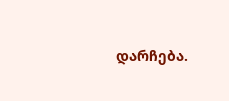დარჩება.